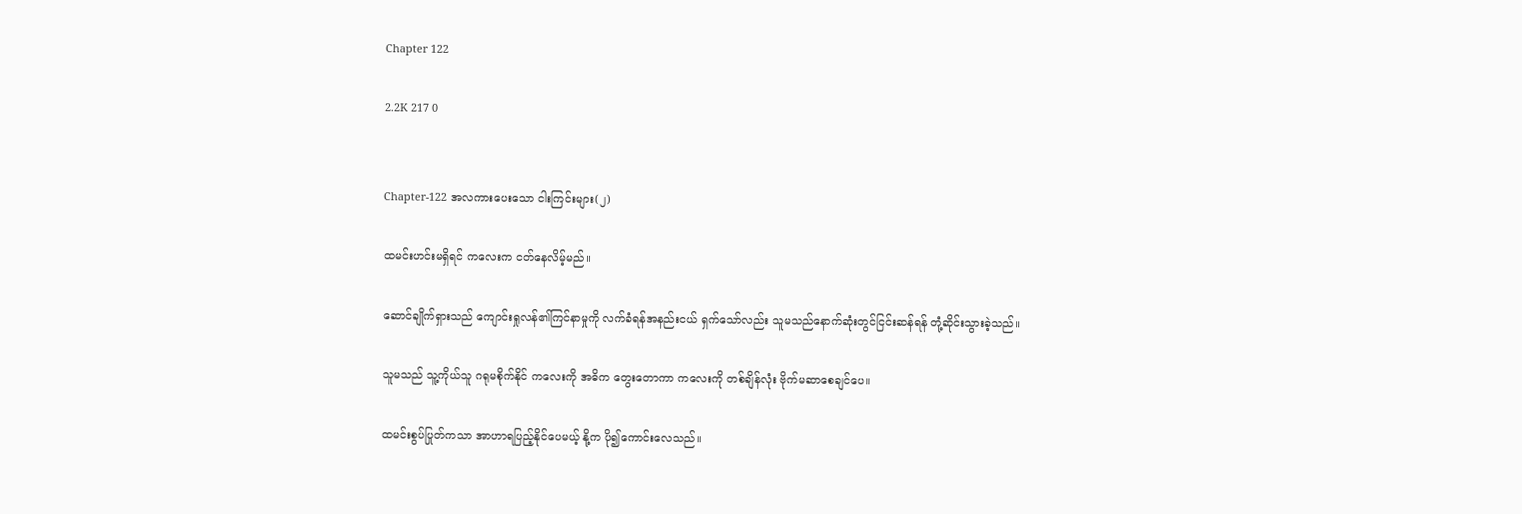Chapter 122

2.2K 217 0


Chapter-122 အလကားပေးသော ငါးကြင်းများ(၂)

ထမင်းဟင်းမရှိရင် ကလေးက ငတ်နေလိမ့်မည်။

ဆောင်ချိုက်ရှားသည် ကျောင်းရှုလန်၏ကြင်နာမှုကို လက်ခံရန်အနည်းငယ် ရှက်သော်လည်း သူမသည်နောက်ဆုံးတွင်ငြင်းဆန်ရန် တုံ့ဆိုင်းသွားခဲ့သည်။

သူမသည် သူ့ကိုယ်သူ ဂရုမစိုက်နိုင် ကလေးကို အဓိက တွေးတောကာ ကလေးကို တစ်ချိန်လုံး ဗိုက်မဆာစေချင်ပေ။

ထမင်းစွပ်ပြုတ်ကသာ အာဟာရပြည့်နိုင်ပေမယ့် နို့က ပို၍ကောင်းလေသည်။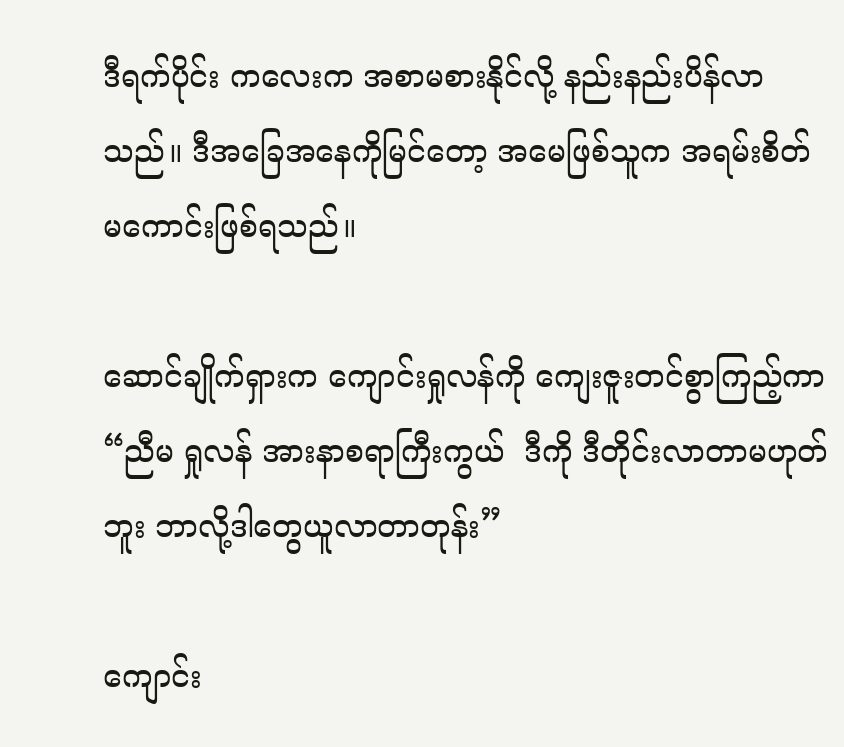ဒီရက်ပိုင်း ကလေးက အစာမစားနိုင်လို့ နည်းနည်းပိန်လာသည်။ ဒီအခြေအနေကိုမြင်တော့ အမေဖြစ်သူက အရမ်းစိတ်မကောင်းဖြစ်ရသည်။

ဆောင်ချိုက်ရှားက ကျောင်းရှုလန်ကို ကျေးဇူးတင်စွာကြည့်ကာ “ညီမ ရှုလန် အားနာစရာကြီးကွယ်  ဒီကို ဒီတိုင်းလာတာမဟုတ်ဘူး ဘာလို့ဒါတွေယူလာတာတုန်း”

ကျောင်း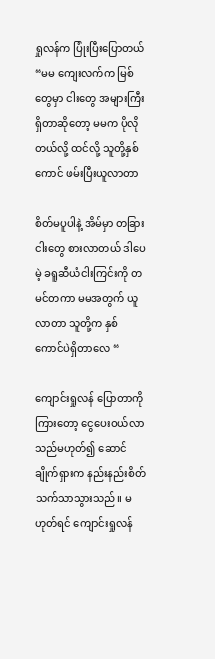ရှုလန်က ပြုံးပြီးပြောတယ် “မမ ကျေးလက်က မြစ်တွေမှာ ငါးတွေ အများကြီးရှိတာဆိုတော့ မမက ပိုလိုတယ်လို့ ထင်လို့ သူတို့နှစ်ကောင် ဖမ်းပြီးယူလာတာ

စိတ်မပူပါနဲ့ အိမ်မှာ တခြားငါးတွေ စားလာတယ် ဒါပေမဲ့ ခရူဆီယံငါးကြင်းကို တမင်တကာ မမအတွက် ယူလာတာ သူတို့က နှစ်ကောင်ပဲရှိတာလေ “

ကျောင်းရှုလန် ပြောတာကိုကြားတော့ ငွေပေးဝယ်လာသည်မဟုတ်၍ ဆောင်ချိုက်ရှားက နည်းနည်းစိတ်သက်သာသွားသည်။ မဟုတ်ရင် ကျောင်းရှုလန်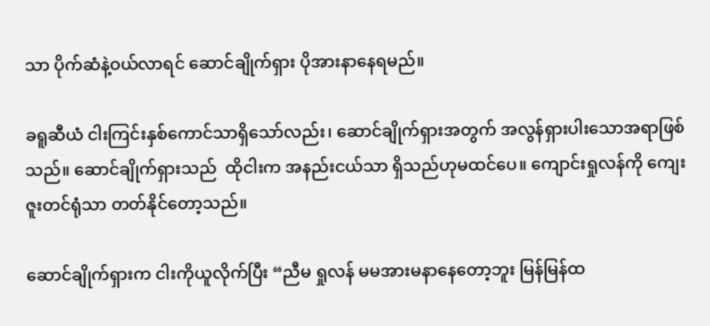သာ ပိုက်ဆံနဲ့ဝယ်လာရင် ဆောင်ချိုက်ရှား ပိုအားနာနေရမည်။

ခရူဆီယံ ငါးကြင်းနှစ်ကောင်သာရှိသော်လည်း၊ ဆောင်ချိုက်ရှားအတွက် အလွန်ရှားပါးသောအရာဖြစ်သည်။ ဆောင်ချိုက်ရှားသည်  ထိုငါးက အနည်းငယ်သာ ရှိသည်ဟုမထင်ပေ။ ကျောင်းရှုလန်ကို ကျေးဇူးတင်ရုံသာ တတ်နိုင်တော့သည်။

ဆောင်ချိုက်ရှားက ငါးကိုယူလိုက်ပြီး “ညီမ ရှုလန် မမအားမနာနေတော့ဘူး မြန်မြန်ထ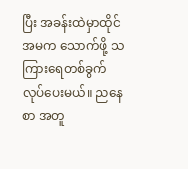ပြီး အခန်းထဲမှာထိုင် အမက သောက်ဖို့ သကြားရေတစ်ခွက် လုပ်ပေးမယ်။ ညနေစာ အတူ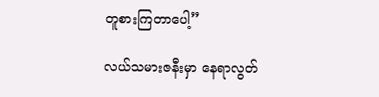တူစားကြတာပေါ့”

လယ်သမားဇနီးမှာ နေရာလွတ်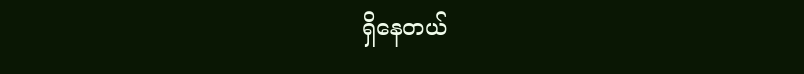ရှိနေတယ်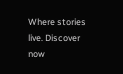Where stories live. Discover now